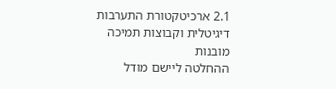2.1 ארכיטקטורת התערבות דיגיטלית וקבוצות תמיכה מובנות
ההחלטה ליישם מודל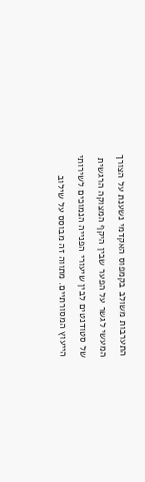התערבות משולב בקמפוס האקדמי נשענת על הצורך המעשי לגשר על הפער שבין היקף המצוקה הרגשית של סטודנטים לבין שיעורי הפנייה הנמוכים לשירותי הייעוץ המסורתיים. מתווה זה מבוסס על שילוב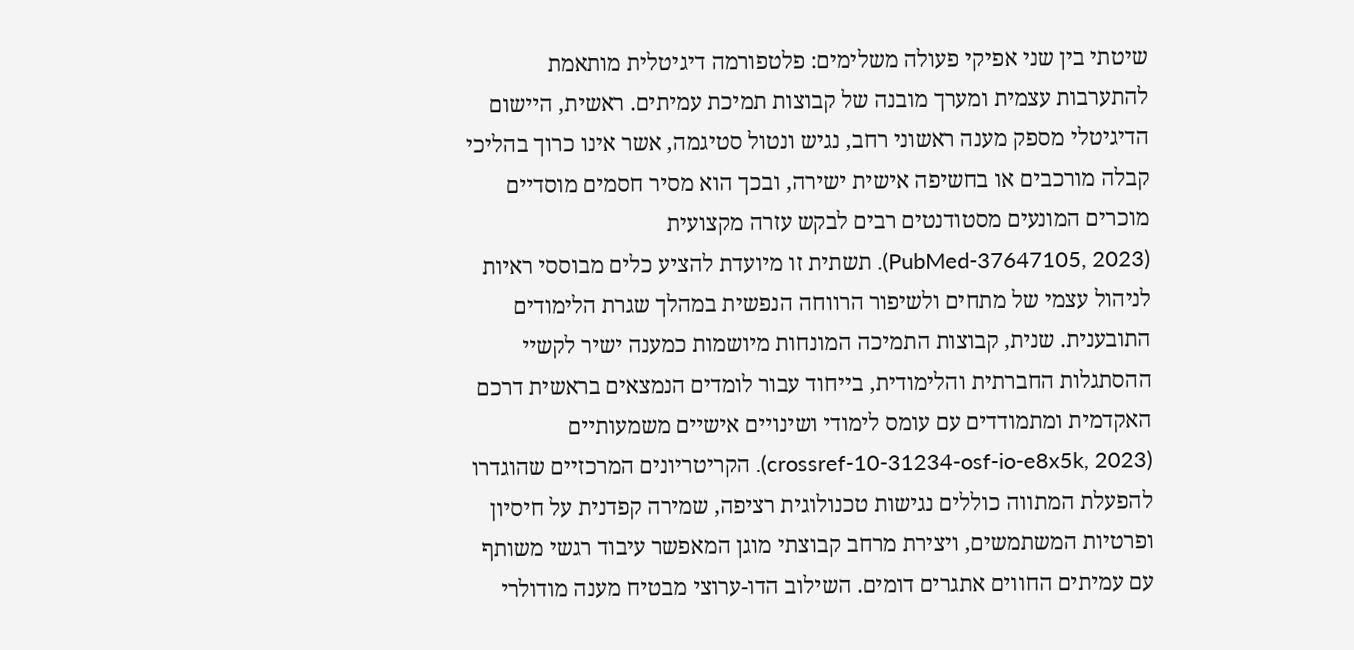שיטתי בין שני אפיקי פעולה משלימים: פלטפורמה דיגיטלית מותאמת להתערבות עצמית ומערך מובנה של קבוצות תמיכת עמיתים. ראשית, היישום הדיגיטלי מספק מענה ראשוני רחב, נגיש ונטול סטיגמה, אשר אינו כרוך בהליכי קבלה מורכבים או בחשיפה אישית ישירה, ובכך הוא מסיר חסמים מוסדיים מוכרים המונעים מסטודנטים רבים לבקש עזרה מקצועית (PubMed-37647105, 2023). תשתית זו מיועדת להציע כלים מבוססי ראיות לניהול עצמי של מתחים ולשיפור הרווחה הנפשית במהלך שגרת הלימודים התובענית. שנית, קבוצות התמיכה המונחות מיושמות כמענה ישיר לקשיי ההסתגלות החברתית והלימודית, בייחוד עבור לומדים הנמצאים בראשית דרכם האקדמית ומתמודדים עם עומס לימודי ושינויים אישיים משמעותיים (crossref-10-31234-osf-io-e8x5k, 2023). הקריטריונים המרכזיים שהוגדרו להפעלת המתווה כוללים נגישות טכנולוגית רציפה, שמירה קפדנית על חיסיון ופרטיות המשתמשים, ויצירת מרחב קבוצתי מוגן המאפשר עיבוד רגשי משותף עם עמיתים החווים אתגרים דומים. השילוב הדו-ערוצי מבטיח מענה מודולרי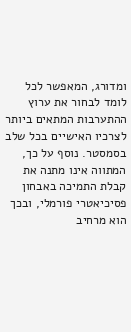ומדורג, המאפשר לכל לומד לבחור את ערוץ ההתערבות המתאים ביותר לצרכיו האישיים בכל שלב בסמסטר. נוסף על כך, המתווה אינו מתנה את קבלת התמיכה באבחון פסיכיאטרי פורמלי, ובכך הוא מרחיב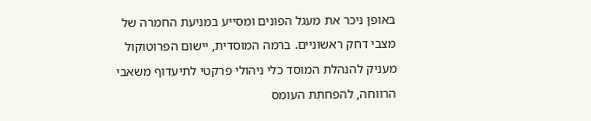באופן ניכר את מעגל הפונים ומסייע במניעת החמרה של מצבי דחק ראשוניים. ברמה המוסדית, יישום הפרוטוקול מעניק להנהלת המוסד כלי ניהולי פרקטי לתיעדוף משאבי הרווחה, להפחתת העומס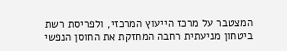המצטבר על מרכז הייעוץ המרכזי, ולפריסת רשת ביטחון מניעתית רחבה המחזקת את החוסן הנפשי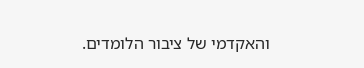והאקדמי של ציבור הלומדים.